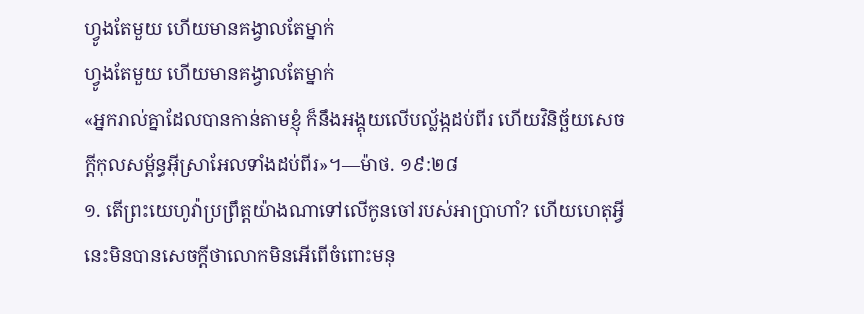ហ្វូងតែមួយ ហើយមានគង្វាលតែម្នាក់
ហ្វូងតែមួយ ហើយមានគង្វាលតែម្នាក់
«អ្នករាល់គ្នាដែលបានកាន់តាមខ្ញុំ ក៏នឹងអង្គុយលើបល្ល័ង្កដប់ពីរ ហើយវិនិច្ឆ័យសេចក្ដីកុលសម្ព័ន្ធអ៊ីស្រាអែលទាំងដប់ពីរ»។—ម៉ាថ. ១៩:២៨
១. តើព្រះយេហូវ៉ាប្រព្រឹត្តយ៉ាងណាទៅលើកូនចៅរបស់អាប្រាហាំ? ហើយហេតុអ្វីនេះមិនបានសេចក្ដីថាលោកមិនអើពើចំពោះមនុ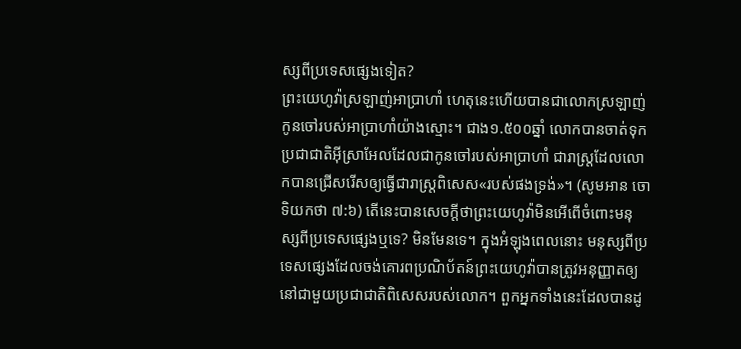ស្សពីប្រទេសផ្សេងទៀត?
ព្រះយេហូវ៉ាស្រឡាញ់អាប្រាហាំ ហេតុនេះហើយបានជាលោកស្រឡាញ់កូនចៅរបស់អាប្រាហាំយ៉ាងស្មោះ។ ជាង១.៥០០ឆ្នាំ លោកបានចាត់ទុកប្រជាជាតិអ៊ីស្រាអែលដែលជាកូនចៅរបស់អាប្រាហាំ ជារាស្ត្រដែលលោកបានជ្រើសរើសឲ្យធ្វើជារាស្ត្រពិសេស«របស់ផងទ្រង់»។ (សូមអាន ចោទិយកថា ៧:៦) តើនេះបានសេចក្ដីថាព្រះយេហូវ៉ាមិនអើពើចំពោះមនុស្សពីប្រទេសផ្សេងឬទេ? មិនមែនទេ។ ក្នុងអំឡុងពេលនោះ មនុស្សពីប្រទេសផ្សេងដែលចង់គោរពប្រណិប័តន៍ព្រះយេហូវ៉ាបានត្រូវអនុញ្ញាតឲ្យនៅជាមួយប្រជាជាតិពិសេសរបស់លោក។ ពួកអ្នកទាំងនេះដែលបានដូ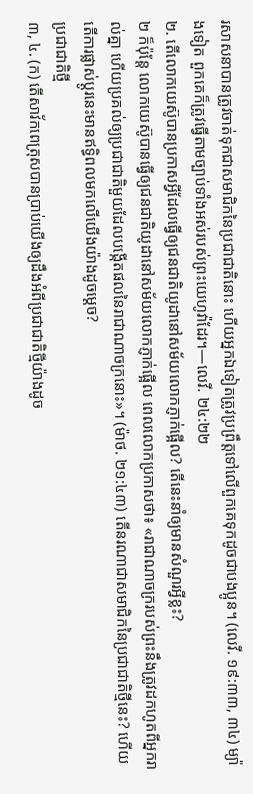រសាសនាបានត្រូវចាត់ទុកជាសមាជិកនៃប្រជាជាតិនោះ ហើយអ្នកឯទៀតត្រូវប្រព្រឹត្តទៅលើពួកគេទុកដូចជាបងប្អូន។ (លេវី. ១៩:៣៣, ៣៤) ម្យ៉ាងទៀត ពួកគេក៏ត្រូវធ្វើតាមច្បាប់ទាំងអស់របស់ព្រះយេហូវ៉ាដែរ។—លេវី. ២៤:២២
២. តើលោកយេស៊ូបានប្រកាសអ្វីដែលធ្វើឲ្យជនជាតិយូដានៅសម័យលោកភ្ញាក់ផ្អើល? តើនេះនាំឲ្យមានសំណួរអ្វីខ្លះ?
២ ក៏ប៉ុន្តែ លោកយេស៊ូបានធ្វើឲ្យជនជាតិយូដានៅសម័យលោកភ្ញាក់ផ្អើល ពេលលោកប្រកាសថា៖ «រាជាណាចក្ររបស់ព្រះនឹងត្រូវដកហូតពីអ្នករាល់គ្នា ហើយប្រគល់ឲ្យប្រជាជាតិមួយដែលបង្កើតផលនៃរាជាណាចក្រនោះ»។ (ម៉ាថ. ២១:៤៣) តើនរណាជាសមាជិកនៃប្រជាជាតិថ្មីនេះ? ហើយតើការផ្លាស់ប្ដូរនេះមានឥទ្ធិពលមកលើយើងយ៉ាងដូចម្ដេច?
ប្រជាជាតិថ្មី
៣, ៤. (ក) តើសាវ័កពេត្រុសបានប្រាប់យើងឲ្យដឹងអំពីប្រជាជាតិថ្មីយ៉ាងដូច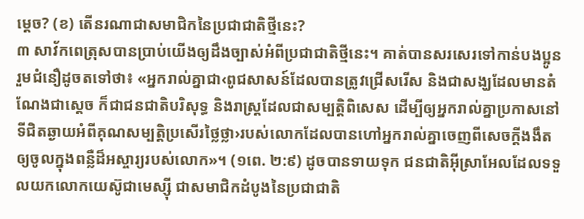ម្ដេច? (ខ) តើនរណាជាសមាជិកនៃប្រជាជាតិថ្មីនេះ?
៣ សាវ័កពេត្រុសបានប្រាប់យើងឲ្យដឹងច្បាស់អំពីប្រជាជាតិថ្មីនេះ។ គាត់បានសរសេរទៅកាន់បងប្អូនរួមជំនឿដូចតទៅថា៖ «អ្នករាល់គ្នាជា‹ពូជសាសន៍ដែលបានត្រូវជ្រើសរើស និងជាសង្ឃដែលមានតំណែងជាស្តេច ក៏ជាជនជាតិបរិសុទ្ធ និងរាស្ត្រដែលជាសម្បត្ដិពិសេស ដើម្បីឲ្យអ្នករាល់គ្នាប្រកាសនៅទីជិតឆ្ងាយអំពីគុណសម្បត្ដិប្រសើរថ្លៃថ្លា›របស់លោកដែលបានហៅអ្នករាល់គ្នាចេញពីសេចក្ដីងងឹតឲ្យចូលក្នុងពន្លឺដ៏អស្ចារ្យរបស់លោក»។ (១ពេ. ២:៩) ដូចបានទាយទុក ជនជាតិអ៊ីស្រាអែលដែលទទួលយកលោកយេស៊ូជាមេស្ស៊ី ជាសមាជិកដំបូងនៃប្រជាជាតិ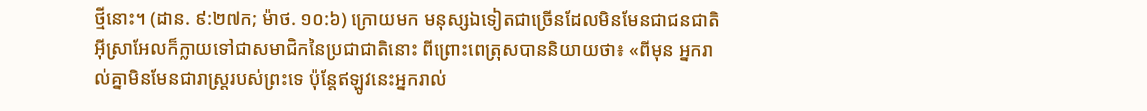ថ្មីនោះ។ (ដាន. ៩:២៧ក; ម៉ាថ. ១០:៦) ក្រោយមក មនុស្សឯទៀតជាច្រើនដែលមិនមែនជាជនជាតិអ៊ីស្រាអែលក៏ក្លាយទៅជាសមាជិកនៃប្រជាជាតិនោះ ពីព្រោះពេត្រុសបាននិយាយថា៖ «ពីមុន អ្នករាល់គ្នាមិនមែនជារាស្ត្ររបស់ព្រះទេ ប៉ុន្តែឥឡូវនេះអ្នករាល់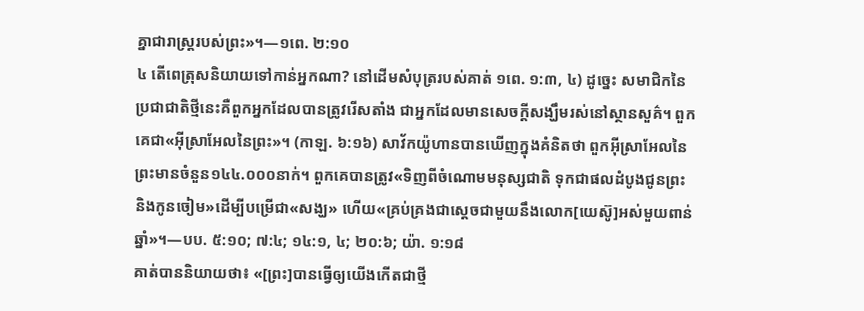គ្នាជារាស្ត្ររបស់ព្រះ»។—១ពេ. ២:១០
៤ តើពេត្រុសនិយាយទៅកាន់អ្នកណា? នៅដើមសំបុត្ររបស់គាត់ ១ពេ. ១:៣, ៤) ដូច្នេះ សមាជិកនៃប្រជាជាតិថ្មីនេះគឺពួកអ្នកដែលបានត្រូវរើសតាំង ជាអ្នកដែលមានសេចក្ដីសង្ឃឹមរស់នៅស្ថានសួគ៌។ ពួកគេជា«អ៊ីស្រាអែលនៃព្រះ»។ (កាឡ. ៦:១៦) សាវ័កយ៉ូហានបានឃើញក្នុងគំនិតថា ពួកអ៊ីស្រាអែលនៃព្រះមានចំនួន១៤៤.០០០នាក់។ ពួកគេបានត្រូវ«ទិញពីចំណោមមនុស្សជាតិ ទុកជាផលដំបូងជូនព្រះនិងកូនចៀម»ដើម្បីបម្រើជា«សង្ឃ» ហើយ«គ្រប់គ្រងជាស្តេចជាមួយនឹងលោក[យេស៊ូ]អស់មួយពាន់ឆ្នាំ»។—បប. ៥:១០; ៧:៤; ១៤:១, ៤; ២០:៦; យ៉ា. ១:១៨
គាត់បាននិយាយថា៖ «[ព្រះ]បានធ្វើឲ្យយើងកើតជាថ្មី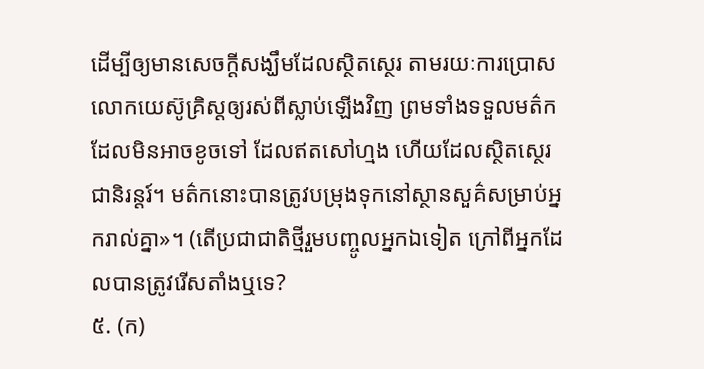ដើម្បីឲ្យមានសេចក្ដីសង្ឃឹមដែលស្ថិតស្ថេរ តាមរយៈការប្រោសលោកយេស៊ូគ្រិស្តឲ្យរស់ពីស្លាប់ឡើងវិញ ព្រមទាំងទទួលមត៌កដែលមិនអាចខូចទៅ ដែលឥតសៅហ្មង ហើយដែលស្ថិតស្ថេរជានិរន្តរ៍។ មត៌កនោះបានត្រូវបម្រុងទុកនៅស្ថានសួគ៌សម្រាប់អ្នករាល់គ្នា»។ (តើប្រជាជាតិថ្មីរួមបញ្ចូលអ្នកឯទៀត ក្រៅពីអ្នកដែលបានត្រូវរើសតាំងឬទេ?
៥. (ក)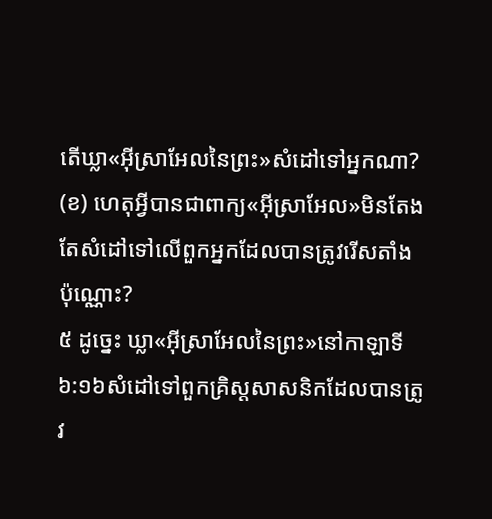តើឃ្លា«អ៊ីស្រាអែលនៃព្រះ»សំដៅទៅអ្នកណា? (ខ) ហេតុអ្វីបានជាពាក្យ«អ៊ីស្រាអែល»មិនតែងតែសំដៅទៅលើពួកអ្នកដែលបានត្រូវរើសតាំងប៉ុណ្ណោះ?
៥ ដូច្នេះ ឃ្លា«អ៊ីស្រាអែលនៃព្រះ»នៅកាឡាទី ៦:១៦សំដៅទៅពួកគ្រិស្តសាសនិកដែលបានត្រូវ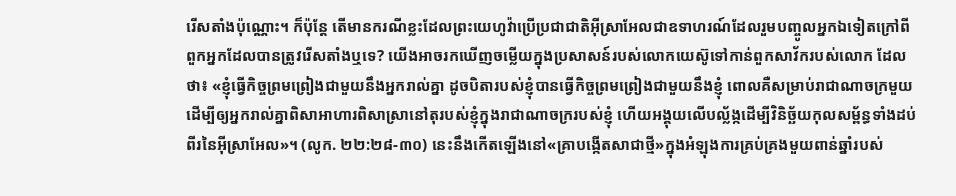រើសតាំងប៉ុណ្ណោះ។ ក៏ប៉ុន្តែ តើមានករណីខ្លះដែលព្រះយេហូវ៉ាប្រើប្រជាជាតិអ៊ីស្រាអែលជាឧទាហរណ៍ដែលរួមបញ្ចូលអ្នកឯទៀតក្រៅពីពួកអ្នកដែលបានត្រូវរើសតាំងឬទេ? យើងអាចរកឃើញចម្លើយក្នុងប្រសាសន៍របស់លោកយេស៊ូទៅកាន់ពួកសាវ័ករបស់លោក ដែលថា៖ «ខ្ញុំធ្វើកិច្ចព្រមព្រៀងជាមួយនឹងអ្នករាល់គ្នា ដូចបិតារបស់ខ្ញុំបានធ្វើកិច្ចព្រមព្រៀងជាមួយនឹងខ្ញុំ ពោលគឺសម្រាប់រាជាណាចក្រមួយ ដើម្បីឲ្យអ្នករាល់គ្នាពិសាអាហារពិសាស្រានៅតុរបស់ខ្ញុំក្នុងរាជាណាចក្ររបស់ខ្ញុំ ហើយអង្គុយលើបល្ល័ង្កដើម្បីវិនិច្ឆ័យកុលសម្ព័ន្ធទាំងដប់ពីរនៃអ៊ីស្រាអែល»។ (លូក. ២២:២៨-៣០) នេះនឹងកើតឡើងនៅ«គ្រាបង្កើតសាជាថ្មី»ក្នុងអំឡុងការគ្រប់គ្រងមួយពាន់ឆ្នាំរបស់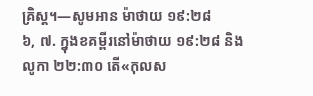គ្រិស្ត។—សូមអាន ម៉ាថាយ ១៩:២៨
៦, ៧. ក្នុងខគម្ពីរនៅម៉ាថាយ ១៩:២៨ និងលូកា ២២:៣០ តើ«កុលស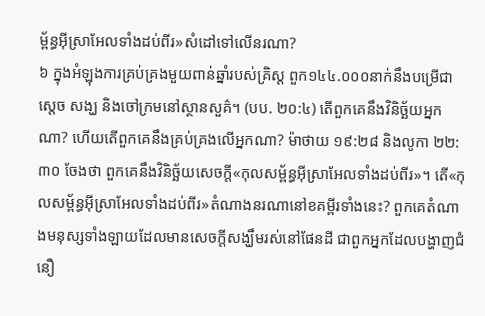ម្ព័ន្ធអ៊ីស្រាអែលទាំងដប់ពីរ»សំដៅទៅលើនរណា?
៦ ក្នុងអំឡុងការគ្រប់គ្រងមួយពាន់ឆ្នាំរបស់គ្រិស្ត ពួក១៤៤.០០០នាក់នឹងបម្រើជាស្តេច សង្ឃ និងចៅក្រមនៅស្ថានសួគ៌។ (បប. ២០:៤) តើពួកគេនឹងវិនិច្ឆ័យអ្នកណា? ហើយតើពួកគេនឹងគ្រប់គ្រងលើអ្នកណា? ម៉ាថាយ ១៩:២៨ និងលូកា ២២:៣០ ចែងថា ពួកគេនឹងវិនិច្ឆ័យសេចក្ដី«កុលសម្ព័ន្ធអ៊ីស្រាអែលទាំងដប់ពីរ»។ តើ«កុលសម្ព័ន្ធអ៊ីស្រាអែលទាំងដប់ពីរ»តំណាងនរណានៅខគម្ពីរទាំងនេះ? ពួកគេតំណាងមនុស្សទាំងឡាយដែលមានសេចក្ដីសង្ឃឹមរស់នៅផែនដី ជាពួកអ្នកដែលបង្ហាញជំនឿ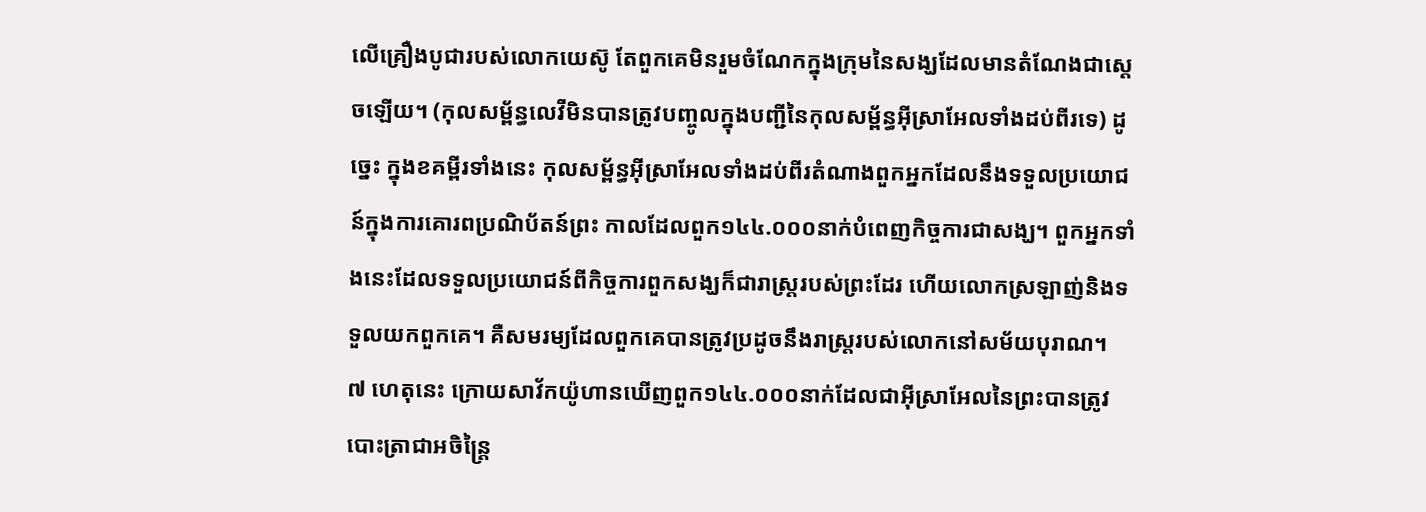លើគ្រឿងបូជារបស់លោកយេស៊ូ តែពួកគេមិនរួមចំណែកក្នុងក្រុមនៃសង្ឃដែលមានតំណែងជាស្តេចឡើយ។ (កុលសម្ព័ន្ធលេវីមិនបានត្រូវបញ្ចូលក្នុងបញ្ជីនៃកុលសម្ព័ន្ធអ៊ីស្រាអែលទាំងដប់ពីរទេ) ដូច្នេះ ក្នុងខគម្ពីរទាំងនេះ កុលសម្ព័ន្ធអ៊ីស្រាអែលទាំងដប់ពីរតំណាងពួកអ្នកដែលនឹងទទួលប្រយោជន៍ក្នុងការគោរពប្រណិប័តន៍ព្រះ កាលដែលពួក១៤៤.០០០នាក់បំពេញកិច្ចការជាសង្ឃ។ ពួកអ្នកទាំងនេះដែលទទួលប្រយោជន៍ពីកិច្ចការពួកសង្ឃក៏ជារាស្ត្ររបស់ព្រះដែរ ហើយលោកស្រឡាញ់និងទទួលយកពួកគេ។ គឺសមរម្យដែលពួកគេបានត្រូវប្រដូចនឹងរាស្ត្ររបស់លោកនៅសម័យបុរាណ។
៧ ហេតុនេះ ក្រោយសាវ័កយ៉ូហានឃើញពួក១៤៤.០០០នាក់ដែលជាអ៊ីស្រាអែលនៃព្រះបានត្រូវបោះត្រាជាអចិន្ត្រៃ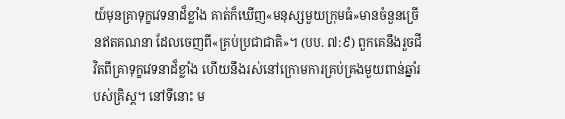យ៍មុនគ្រាទុក្ខវេទនាដ៏ខ្លាំង គាត់ក៏ឃើញ«មនុស្សមួយក្រុមធំ»មានចំនួនច្រើនឥតគណនា ដែលចេញពី«គ្រប់ប្រជាជាតិ»។ (បប. ៧:៩) ពួកគេនឹងរួចជីវិតពីគ្រាទុក្ខវេទនាដ៏ខ្លាំង ហើយនឹងរស់នៅក្រោមការគ្រប់គ្រងមួយពាន់ឆ្នាំរបស់គ្រិស្ត។ នៅទីនោះ ម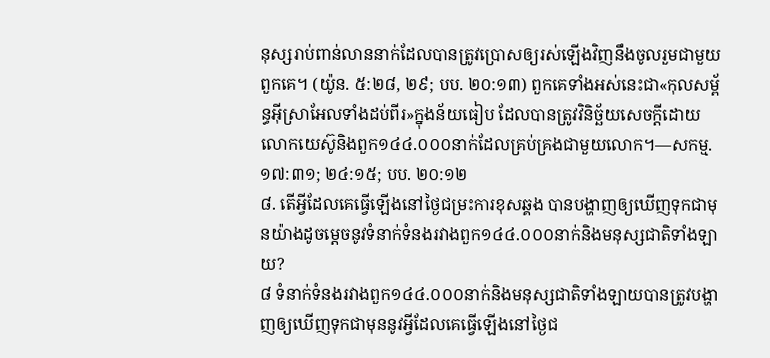នុស្សរាប់ពាន់លាននាក់ដែលបានត្រូវប្រោសឲ្យរស់ឡើងវិញនឹងចូលរួមជាមួយពួកគេ។ (យ៉ូន. ៥:២៨, ២៩; បប. ២០:១៣) ពួកគេទាំងអស់នេះជា«កុលសម្ព័ន្ធអ៊ីស្រាអែលទាំងដប់ពីរ»ក្នុងន័យធៀប ដែលបានត្រូវវិនិច្ឆ័យសេចក្ដីដោយលោកយេស៊ូនិងពួក១៤៤.០០០នាក់ដែលគ្រប់គ្រងជាមួយលោក។—សកម្ម. ១៧:៣១; ២៤:១៥; បប. ២០:១២
៨. តើអ្វីដែលគេធ្វើឡើងនៅថ្ងៃជម្រះការខុសឆ្គង បានបង្ហាញឲ្យឃើញទុកជាមុនយ៉ាងដូចម្ដេចនូវទំនាក់ទំនងរវាងពួក១៤៤.០០០នាក់និងមនុស្សជាតិទាំងឡាយ?
៨ ទំនាក់ទំនងរវាងពួក១៤៤.០០០នាក់និងមនុស្សជាតិទាំងឡាយបានត្រូវបង្ហាញឲ្យឃើញទុកជាមុននូវអ្វីដែលគេធ្វើឡើងនៅថ្ងៃជ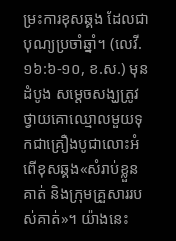ម្រះការខុសឆ្គង ដែលជាបុណ្យប្រចាំឆ្នាំ។ (លេវី. ១៦:៦-១០, ខ.ស.) មុនដំបូង សម្ដេចសង្ឃត្រូវថ្វាយគោឈ្មោលមួយទុកជាគ្រឿងបូជាលោះអំពើខុសឆ្គង«សំរាប់ខ្លួនគាត់ និងក្រុមគ្រួសាររបស់គាត់»។ យ៉ាងនេះ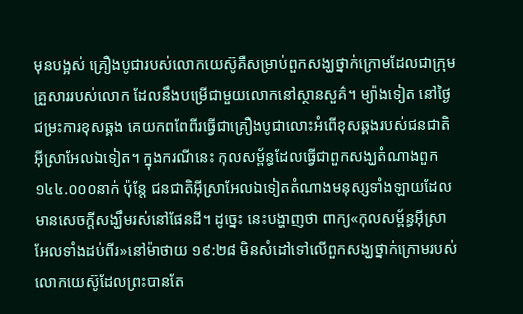មុនបង្អស់ គ្រឿងបូជារបស់លោកយេស៊ូគឺសម្រាប់ពួកសង្ឃថ្នាក់ក្រោមដែលជាក្រុមគ្រួសាររបស់លោក ដែលនឹងបម្រើជាមួយលោកនៅស្ថានសួគ៌។ ម្យ៉ាងទៀត នៅថ្ងៃជម្រះការខុសឆ្គង គេយកពពែពីរធ្វើជាគ្រឿងបូជាលោះអំពើខុសឆ្គងរបស់ជនជាតិអ៊ីស្រាអែលឯទៀត។ ក្នុងករណីនេះ កុលសម្ព័ន្ធដែលធ្វើជាពួកសង្ឃតំណាងពួក១៤៤.០០០នាក់ ប៉ុន្តែ ជនជាតិអ៊ីស្រាអែលឯទៀតតំណាងមនុស្សទាំងឡាយដែលមានសេចក្ដីសង្ឃឹមរស់នៅផែនដី។ ដូច្នេះ នេះបង្ហាញថា ពាក្យ«កុលសម្ព័ន្ធអ៊ីស្រាអែលទាំងដប់ពីរ»នៅម៉ាថាយ ១៩:២៨ មិនសំដៅទៅលើពួកសង្ឃថ្នាក់ក្រោមរបស់លោកយេស៊ូដែលព្រះបានតែ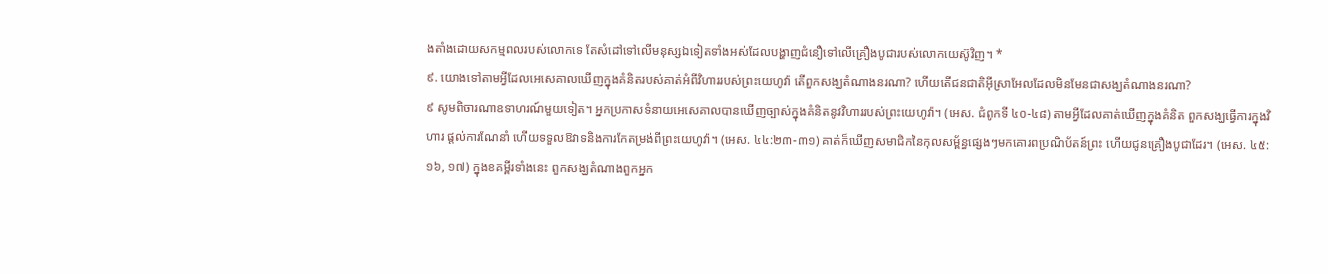ងតាំងដោយសកម្មពលរបស់លោកទេ តែសំដៅទៅលើមនុស្សឯទៀតទាំងអស់ដែលបង្ហាញជំនឿទៅលើគ្រឿងបូជារបស់លោកយេស៊ូវិញ។ *
៩. យោងទៅតាមអ្វីដែលអេសេគាលឃើញក្នុងគំនិតរបស់គាត់អំពីវិហាររបស់ព្រះយេហូវ៉ា តើពួកសង្ឃតំណាងនរណា? ហើយតើជនជាតិអ៊ីស្រាអែលដែលមិនមែនជាសង្ឃតំណាងនរណា?
៩ សូមពិចារណាឧទាហរណ៍មួយទៀត។ អ្នកប្រកាសទំនាយអេសេគាលបានឃើញច្បាស់ក្នុងគំនិតនូវវិហាររបស់ព្រះយេហូវ៉ា។ (អេស. ជំពូកទី ៤០-៤៨) តាមអ្វីដែលគាត់ឃើញក្នុងគំនិត ពួកសង្ឃធ្វើការក្នុងវិហារ ផ្ដល់ការណែនាំ ហើយទទួលឱវាទនិងការកែតម្រង់ពីព្រះយេហូវ៉ា។ (អេស. ៤៤:២៣-៣១) គាត់ក៏ឃើញសមាជិកនៃកុលសម្ព័ន្ធផ្សេងៗមកគោរពប្រណិប័តន៍ព្រះ ហើយជូនគ្រឿងបូជាដែរ។ (អេស. ៤៥:១៦, ១៧) ក្នុងខគម្ពីរទាំងនេះ ពួកសង្ឃតំណាងពួកអ្នក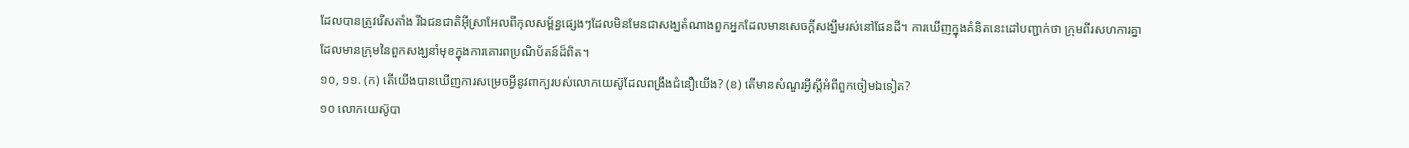ដែលបានត្រូវរើសតាំង រីឯជនជាតិអ៊ីស្រាអែលពីកុលសម្ព័ន្ធផ្សេងៗដែលមិនមែនជាសង្ឃតំណាងពួកអ្នកដែលមានសេចក្ដីសង្ឃឹមរស់នៅផែនដី។ ការឃើញក្នុងគំនិតនេះដៅបញ្ជាក់ថា ក្រុមពីរសហការគ្នាដែលមានក្រុមនៃពួកសង្ឃនាំមុខក្នុងការគោរពប្រណិប័តន៍ដ៏ពិត។
១០, ១១. (ក) តើយើងបានឃើញការសម្រេចអ្វីនូវពាក្យរបស់លោកយេស៊ូដែលពង្រឹងជំនឿយើង? (ខ) តើមានសំណួរអ្វីស្តីអំពីពួកចៀមឯទៀត?
១០ លោកយេស៊ូបា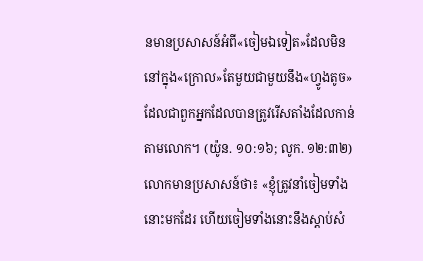នមានប្រសាសន៍អំពី«ចៀមឯទៀត»ដែលមិននៅក្នុង«ក្រោល»តែមួយជាមួយនឹង«ហ្វូងតូច»ដែលជាពួកអ្នកដែលបានត្រូវរើសតាំងដែលកាន់តាមលោក។ (យ៉ូន. ១០:១៦; លូក. ១២:៣២) លោកមានប្រសាសន៍ថា៖ «ខ្ញុំត្រូវនាំចៀមទាំងនោះមកដែរ ហើយចៀមទាំងនោះនឹងស្ដាប់សំ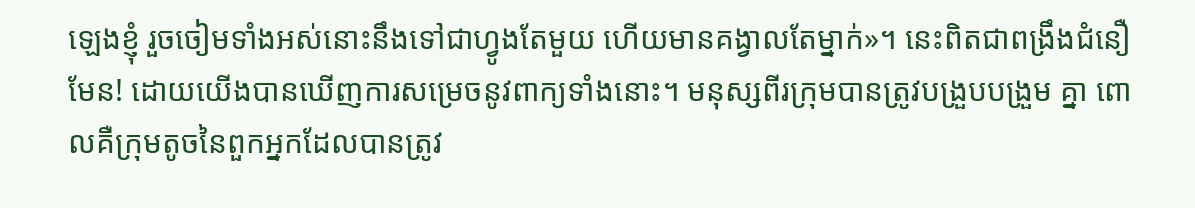ឡេងខ្ញុំ រួចចៀមទាំងអស់នោះនឹងទៅជាហ្វូងតែមួយ ហើយមានគង្វាលតែម្នាក់»។ នេះពិតជាពង្រឹងជំនឿមែន! ដោយយើងបានឃើញការសម្រេចនូវពាក្យទាំងនោះ។ មនុស្សពីរក្រុមបានត្រូវបង្រួបបង្រួម គ្នា ពោលគឺក្រុមតូចនៃពួកអ្នកដែលបានត្រូវ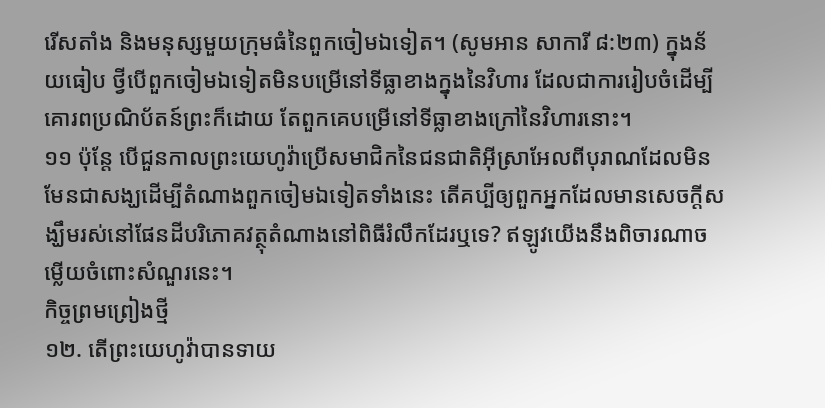រើសតាំង និងមនុស្សមួយក្រុមធំនៃពួកចៀមឯទៀត។ (សូមអាន សាការី ៨:២៣) ក្នុងន័យធៀប ថ្វីបើពួកចៀមឯទៀតមិនបម្រើនៅទីធ្លាខាងក្នុងនៃវិហារ ដែលជាការរៀបចំដើម្បីគោរពប្រណិប័តន៍ព្រះក៏ដោយ តែពួកគេបម្រើនៅទីធ្លាខាងក្រៅនៃវិហារនោះ។
១១ ប៉ុន្តែ បើជួនកាលព្រះយេហូវ៉ាប្រើសមាជិកនៃជនជាតិអ៊ីស្រាអែលពីបុរាណដែលមិនមែនជាសង្ឃដើម្បីតំណាងពួកចៀមឯទៀតទាំងនេះ តើគប្បីឲ្យពួកអ្នកដែលមានសេចក្ដីសង្ឃឹមរស់នៅផែនដីបរិភោគវត្ថុតំណាងនៅពិធីរំលឹកដែរឬទេ? ឥឡូវយើងនឹងពិចារណាចម្លើយចំពោះសំណួរនេះ។
កិច្ចព្រមព្រៀងថ្មី
១២. តើព្រះយេហូវ៉ាបានទាយ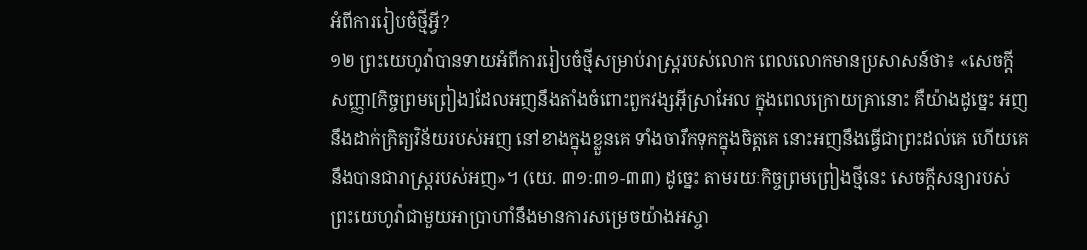អំពីការរៀបចំថ្មីអ្វី?
១២ ព្រះយេហូវ៉ាបានទាយអំពីការរៀបចំថ្មីសម្រាប់រាស្ត្ររបស់លោក ពេលលោកមានប្រសាសន៍ថា៖ «សេចក្ដីសញ្ញា[កិច្ចព្រមព្រៀង]ដែលអញនឹងតាំងចំពោះពួកវង្សអ៊ីស្រាអែល ក្នុងពេលក្រោយគ្រានោះ គឺយ៉ាងដូច្នេះ អញនឹងដាក់ក្រិត្យវិន័យរបស់អញ នៅខាងក្នុងខ្លួនគេ ទាំងចារឹកទុកក្នុងចិត្តគេ នោះអញនឹងធ្វើជាព្រះដល់គេ ហើយគេនឹងបានជារាស្ត្ររបស់អញ»។ (យេ. ៣១:៣១-៣៣) ដូច្នេះ តាមរយៈកិច្ចព្រមព្រៀងថ្មីនេះ សេចក្ដីសន្យារបស់ព្រះយេហូវ៉ាជាមួយអាប្រាហាំនឹងមានការសម្រេចយ៉ាងអស្ចា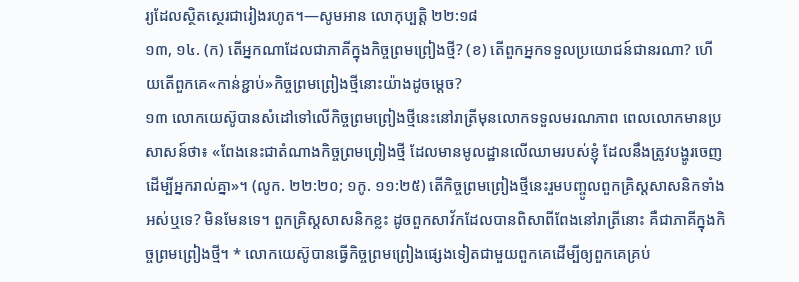រ្យដែលស្ថិតស្ថេរជារៀងរហូត។—សូមអាន លោកុប្បត្តិ ២២:១៨
១៣, ១៤. (ក) តើអ្នកណាដែលជាភាគីក្នុងកិច្ចព្រមព្រៀងថ្មី? (ខ) តើពួកអ្នកទទួលប្រយោជន៍ជានរណា? ហើយតើពួកគេ«កាន់ខ្ជាប់»កិច្ចព្រមព្រៀងថ្មីនោះយ៉ាងដូចម្ដេច?
១៣ លោកយេស៊ូបានសំដៅទៅលើកិច្ចព្រមព្រៀងថ្មីនេះនៅរាត្រីមុនលោកទទួលមរណភាព ពេលលោកមានប្រសាសន៍ថា៖ «ពែងនេះជាតំណាងកិច្ចព្រមព្រៀងថ្មី ដែលមានមូលដ្ឋានលើឈាមរបស់ខ្ញុំ ដែលនឹងត្រូវបង្ហូរចេញដើម្បីអ្នករាល់គ្នា»។ (លូក. ២២:២០; ១កូ. ១១:២៥) តើកិច្ចព្រមព្រៀងថ្មីនេះរួមបញ្ចូលពួកគ្រិស្តសាសនិកទាំងអស់ឬទេ? មិនមែនទេ។ ពួកគ្រិស្តសាសនិកខ្លះ ដូចពួកសាវ័កដែលបានពិសាពីពែងនៅរាត្រីនោះ គឺជាភាគីក្នុងកិច្ចព្រមព្រៀងថ្មី។ * លោកយេស៊ូបានធ្វើកិច្ចព្រមព្រៀងផ្សេងទៀតជាមួយពួកគេដើម្បីឲ្យពួកគេគ្រប់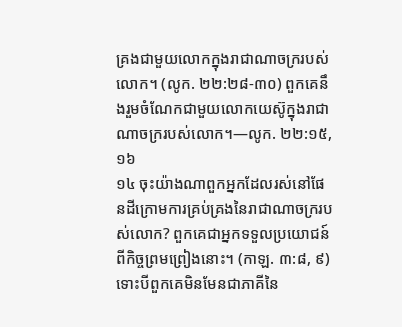គ្រងជាមួយលោកក្នុងរាជាណាចក្ររបស់លោក។ (លូក. ២២:២៨-៣០) ពួកគេនឹងរួមចំណែកជាមួយលោកយេស៊ូក្នុងរាជាណាចក្ររបស់លោក។—លូក. ២២:១៥, ១៦
១៤ ចុះយ៉ាងណាពួកអ្នកដែលរស់នៅផែនដីក្រោមការគ្រប់គ្រងនៃរាជាណាចក្ររបស់លោក? ពួកគេជាអ្នកទទួលប្រយោជន៍ពីកិច្ចព្រមព្រៀងនោះ។ (កាឡ. ៣:៨, ៩) ទោះបីពួកគេមិនមែនជាភាគីនៃ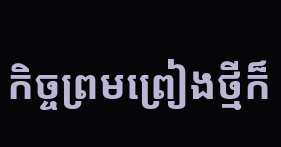កិច្ចព្រមព្រៀងថ្មីក៏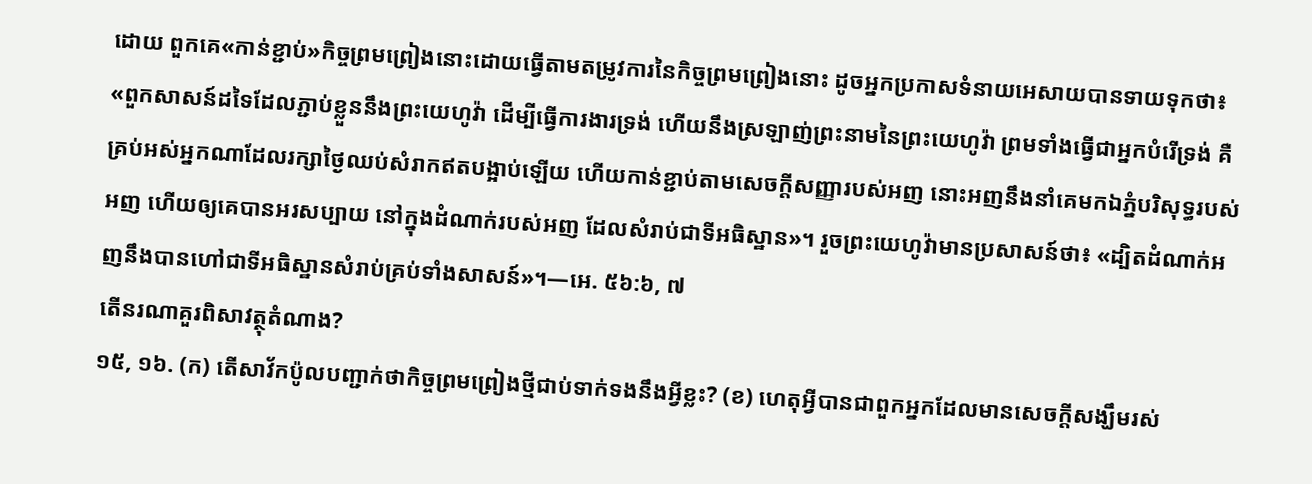ដោយ ពួកគេ«កាន់ខ្ជាប់»កិច្ចព្រមព្រៀងនោះដោយធ្វើតាមតម្រូវការនៃកិច្ចព្រមព្រៀងនោះ ដូចអ្នកប្រកាសទំនាយអេសាយបានទាយទុកថា៖ «ពួកសាសន៍ដទៃដែលភ្ជាប់ខ្លួននឹងព្រះយេហូវ៉ា ដើម្បីធ្វើការងារទ្រង់ ហើយនឹងស្រឡាញ់ព្រះនាមនៃព្រះយេហូវ៉ា ព្រមទាំងធ្វើជាអ្នកបំរើទ្រង់ គឺគ្រប់អស់អ្នកណាដែលរក្សាថ្ងៃឈប់សំរាកឥតបង្អាប់ឡើយ ហើយកាន់ខ្ជាប់តាមសេចក្ដីសញ្ញារបស់អញ នោះអញនឹងនាំគេមកឯភ្នំបរិសុទ្ធរបស់អញ ហើយឲ្យគេបានអរសប្បាយ នៅក្នុងដំណាក់របស់អញ ដែលសំរាប់ជាទីអធិស្ឋាន»។ រួចព្រះយេហូវ៉ាមានប្រសាសន៍ថា៖ «ដ្បិតដំណាក់អញនឹងបានហៅជាទីអធិស្ឋានសំរាប់គ្រប់ទាំងសាសន៍»។—អេ. ៥៦:៦, ៧
តើនរណាគួរពិសាវត្ថុតំណាង?
១៥, ១៦. (ក) តើសាវ័កប៉ូលបញ្ជាក់ថាកិច្ចព្រមព្រៀងថ្មីជាប់ទាក់ទងនឹងអ្វីខ្លះ? (ខ) ហេតុអ្វីបានជាពួកអ្នកដែលមានសេចក្ដីសង្ឃឹមរស់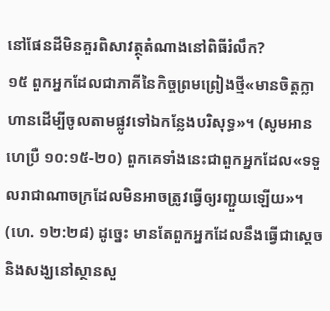នៅផែនដីមិនគួរពិសាវត្ថុតំណាងនៅពិធីរំលឹក?
១៥ ពួកអ្នកដែលជាភាគីនៃកិច្ចព្រមព្រៀងថ្មី«មានចិត្តក្លាហានដើម្បីចូលតាមផ្លូវទៅឯកន្លែងបរិសុទ្ធ»។ (សូមអាន ហេប្រឺ ១០:១៥-២០) ពួកគេទាំងនេះជាពួកអ្នកដែល«ទទួលរាជាណាចក្រដែលមិនអាចត្រូវធ្វើឲ្យរញ្ជួយឡើយ»។ (ហេ. ១២:២៨) ដូច្នេះ មានតែពួកអ្នកដែលនឹងធ្វើជាស្តេចនិងសង្ឃនៅស្ថានសួ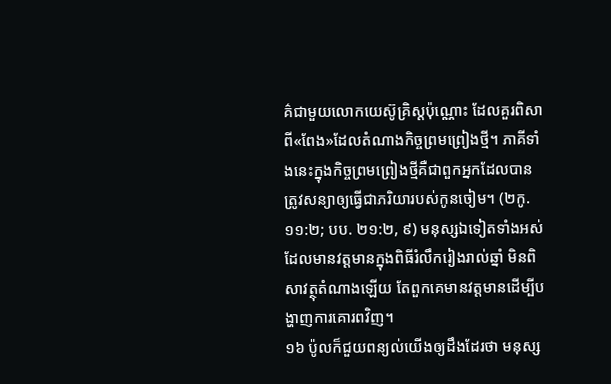គ៌ជាមួយលោកយេស៊ូគ្រិស្តប៉ុណ្ណោះ ដែលគួរពិសាពី«ពែង»ដែលតំណាងកិច្ចព្រមព្រៀងថ្មី។ ភាគីទាំងនេះក្នុងកិច្ចព្រមព្រៀងថ្មីគឺជាពួកអ្នកដែលបានត្រូវសន្យាឲ្យធ្វើជាភរិយារបស់កូនចៀម។ (២កូ. ១១:២; បប. ២១:២, ៩) មនុស្សឯទៀតទាំងអស់ដែលមានវត្តមានក្នុងពិធីរំលឹករៀងរាល់ឆ្នាំ មិនពិសាវត្ថុតំណាងឡើយ តែពួកគេមានវត្តមានដើម្បីបង្ហាញការគោរពវិញ។
១៦ ប៉ូលក៏ជួយពន្យល់យើងឲ្យដឹងដែរថា មនុស្ស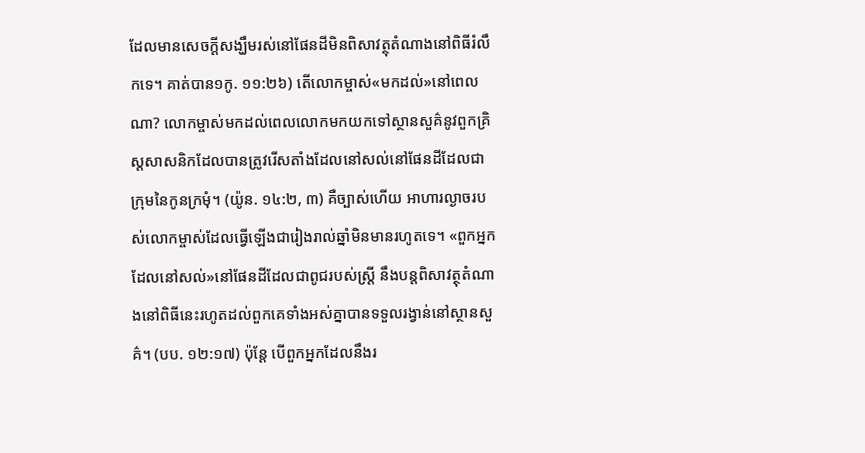ដែលមានសេចក្ដីសង្ឃឹមរស់នៅផែនដីមិនពិសាវត្ថុតំណាងនៅពិធីរំលឹកទេ។ គាត់បាន១កូ. ១១:២៦) តើលោកម្ចាស់«មកដល់»នៅពេលណា? លោកម្ចាស់មកដល់ពេលលោកមកយកទៅស្ថានសួគ៌នូវពួកគ្រិស្តសាសនិកដែលបានត្រូវរើសតាំងដែលនៅសល់នៅផែនដីដែលជាក្រុមនៃកូនក្រមុំ។ (យ៉ូន. ១៤:២, ៣) គឺច្បាស់ហើយ អាហារល្ងាចរបស់លោកម្ចាស់ដែលធ្វើឡើងជារៀងរាល់ឆ្នាំមិនមានរហូតទេ។ «ពួកអ្នកដែលនៅសល់»នៅផែនដីដែលជាពូជរបស់ស្ត្រី នឹងបន្តពិសាវត្ថុតំណាងនៅពិធីនេះរហូតដល់ពួកគេទាំងអស់គ្នាបានទទួលរង្វាន់នៅស្ថានសួគ៌។ (បប. ១២:១៧) ប៉ុន្តែ បើពួកអ្នកដែលនឹងរ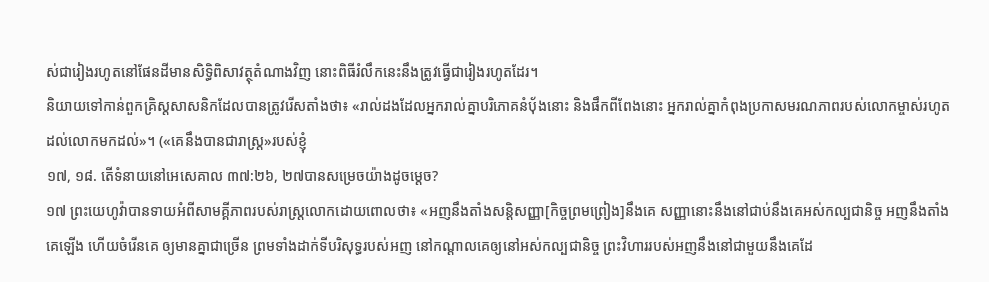ស់ជារៀងរហូតនៅផែនដីមានសិទ្ធិពិសាវត្ថុតំណាងវិញ នោះពិធីរំលឹកនេះនឹងត្រូវធ្វើជារៀងរហូតដែរ។
និយាយទៅកាន់ពួកគ្រិស្តសាសនិកដែលបានត្រូវរើសតាំងថា៖ «រាល់ដងដែលអ្នករាល់គ្នាបរិភោគនំប៉័ងនោះ និងផឹកពីពែងនោះ អ្នករាល់គ្នាកំពុងប្រកាសមរណភាពរបស់លោកម្ចាស់រហូតដល់លោកមកដល់»។ («គេនឹងបានជារាស្ត្រ»របស់ខ្ញុំ
១៧, ១៨. តើទំនាយនៅអេសេគាល ៣៧:២៦, ២៧បានសម្រេចយ៉ាងដូចម្ដេច?
១៧ ព្រះយេហូវ៉ាបានទាយអំពីសាមគ្គីភាពរបស់រាស្ត្រលោកដោយពោលថា៖ «អញនឹងតាំងសន្ដិសញ្ញា[កិច្ចព្រមព្រៀង]នឹងគេ សញ្ញានោះនឹងនៅជាប់នឹងគេអស់កល្បជានិច្ច អញនឹងតាំងគេឡើង ហើយចំរើនគេ ឲ្យមានគ្នាជាច្រើន ព្រមទាំងដាក់ទីបរិសុទ្ធរបស់អញ នៅកណ្ដាលគេឲ្យនៅអស់កល្បជានិច្ច ព្រះវិហាររបស់អញនឹងនៅជាមួយនឹងគេដែ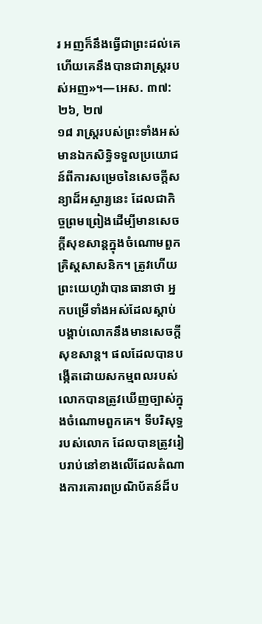រ អញក៏នឹងធ្វើជាព្រះដល់គេ ហើយគេនឹងបានជារាស្ត្ររបស់អញ»។—អេស. ៣៧:២៦, ២៧
១៨ រាស្ត្ររបស់ព្រះទាំងអស់មានឯកសិទ្ធិទទួលប្រយោជន៍ពីការសម្រេចនៃសេចក្ដីសន្យាដ៏អស្ចារ្យនេះ ដែលជាកិច្ចព្រមព្រៀងដើម្បីមានសេចក្ដីសុខសាន្តក្នុងចំណោមពួកគ្រិស្តសាសនិក។ ត្រូវហើយ ព្រះយេហូវ៉ាបានធានាថា អ្នកបម្រើទាំងអស់ដែលស្ដាប់បង្គាប់លោកនឹងមានសេចក្ដីសុខសាន្ត។ ផលដែលបានបង្កើតដោយសកម្មពលរបស់លោកបានត្រូវឃើញច្បាស់ក្នុងចំណោមពួកគេ។ ទីបរិសុទ្ធរបស់លោក ដែលបានត្រូវរៀបរាប់នៅខាងលើដែលតំណាងការគោរពប្រណិប័តន៍ដ៏ប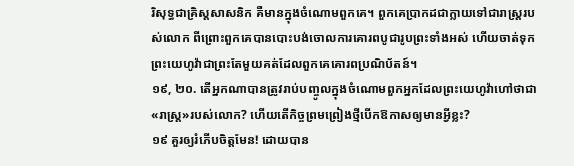រិសុទ្ធជាគ្រិស្តសាសនិក គឺមានក្នុងចំណោមពួកគេ។ ពួកគេប្រាកដជាក្លាយទៅជារាស្ត្ររបស់លោក ពីព្រោះពួកគេបានបោះបង់ចោលការគោរពបូជារូបព្រះទាំងអស់ ហើយចាត់ទុកព្រះយេហូវ៉ាជាព្រះតែមួយគត់ដែលពួកគេគោរពប្រណិប័តន៍។
១៩, ២០. តើអ្នកណាបានត្រូវរាប់បញ្ចូលក្នុងចំណោមពួកអ្នកដែលព្រះយេហូវ៉ាហៅថាជា«រាស្ត្រ»របស់លោក? ហើយតើកិច្ចព្រមព្រៀងថ្មីបើកឱកាសឲ្យមានអ្វីខ្លះ?
១៩ គួរឲ្យរំភើបចិត្តមែន! ដោយបាន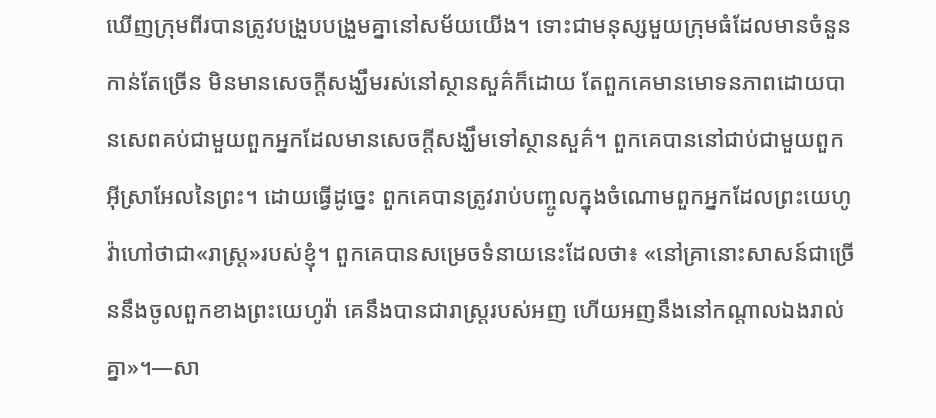ឃើញក្រុមពីរបានត្រូវបង្រួបបង្រួមគ្នានៅសម័យយើង។ ទោះជាមនុស្សមួយក្រុមធំដែលមានចំនួនកាន់តែច្រើន មិនមានសេចក្ដីសង្ឃឹមរស់នៅស្ថានសួគ៌ក៏ដោយ តែពួកគេមានមោទនភាពដោយបានសេពគប់ជាមួយពួកអ្នកដែលមានសេចក្ដីសង្ឃឹមទៅស្ថានសួគ៌។ ពួកគេបាននៅជាប់ជាមួយពួកអ៊ីស្រាអែលនៃព្រះ។ ដោយធ្វើដូច្នេះ ពួកគេបានត្រូវរាប់បញ្ចូលក្នុងចំណោមពួកអ្នកដែលព្រះយេហូវ៉ាហៅថាជា«រាស្ត្រ»របស់ខ្ញុំ។ ពួកគេបានសម្រេចទំនាយនេះដែលថា៖ «នៅគ្រានោះសាសន៍ជាច្រើននឹងចូលពួកខាងព្រះយេហូវ៉ា គេនឹងបានជារាស្ត្ររបស់អញ ហើយអញនឹងនៅកណ្ដាលឯងរាល់គ្នា»។—សា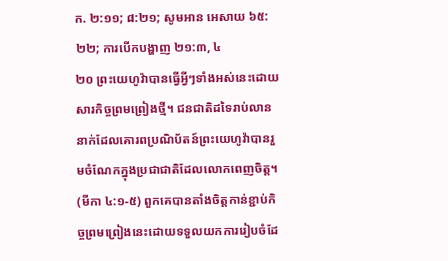ក. ២:១១; ៨:២១; សូមអាន អេសាយ ៦៥:២២; ការបើកបង្ហាញ ២១:៣, ៤
២០ ព្រះយេហូវ៉ាបានធ្វើអ្វីៗទាំងអស់នេះដោយសារកិច្ចព្រមព្រៀងថ្មី។ ជនជាតិដទៃរាប់លាននាក់ដែលគោរពប្រណិប័តន៍ព្រះយេហូវ៉ាបានរួមចំណែកក្នុងប្រជាជាតិដែលលោកពេញចិត្ត។ (មីកា ៤:១-៥) ពួកគេបានតាំងចិត្តកាន់ខ្ជាប់កិច្ចព្រមព្រៀងនេះដោយទទួលយកការរៀបចំដែ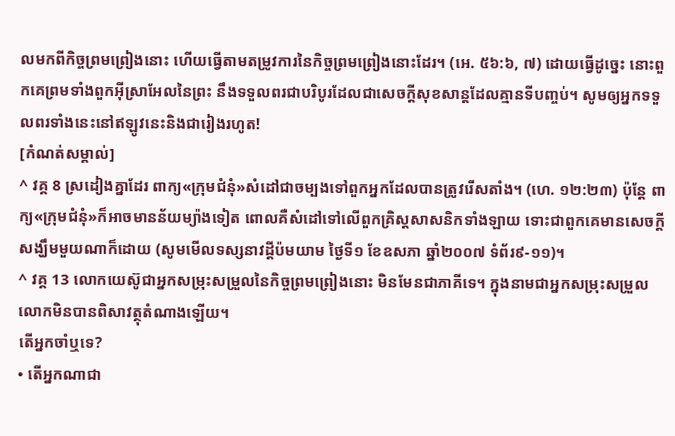លមកពីកិច្ចព្រមព្រៀងនោះ ហើយធ្វើតាមតម្រូវការនៃកិច្ចព្រមព្រៀងនោះដែរ។ (អេ. ៥៦:៦, ៧) ដោយធ្វើដូច្នេះ នោះពួកគេព្រមទាំងពួកអ៊ីស្រាអែលនៃព្រះ នឹងទទួលពរជាបរិបូរដែលជាសេចក្ដីសុខសាន្តដែលគ្មានទីបញ្ចប់។ សូមឲ្យអ្នកទទួលពរទាំងនេះនៅឥឡូវនេះនិងជារៀងរហូត!
[កំណត់សម្គាល់]
^ វគ្គ 8 ស្រដៀងគ្នាដែរ ពាក្យ«ក្រុមជំនុំ»សំដៅជាចម្បងទៅពួកអ្នកដែលបានត្រូវរើសតាំង។ (ហេ. ១២:២៣) ប៉ុន្តែ ពាក្យ«ក្រុមជំនុំ»ក៏អាចមានន័យម្យ៉ាងទៀត ពោលគឺសំដៅទៅលើពួកគ្រិស្តសាសនិកទាំងឡាយ ទោះជាពួកគេមានសេចក្ដីសង្ឃឹមមួយណាក៏ដោយ (សូមមើលទស្សនាវដ្ដីប៉មយាម ថ្ងៃទី១ ខែឧសភា ឆ្នាំ២០០៧ ទំព័រ៩-១១)។
^ វគ្គ 13 លោកយេស៊ូជាអ្នកសម្រុះសម្រួលនៃកិច្ចព្រមព្រៀងនោះ មិនមែនជាភាគីទេ។ ក្នុងនាមជាអ្នកសម្រុះសម្រួល លោកមិនបានពិសាវត្ថុតំណាងឡើយ។
តើអ្នកចាំឬទេ?
• តើអ្នកណាជា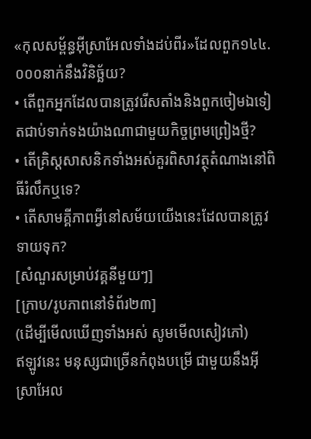«កុលសម្ព័ន្ធអ៊ីស្រាអែលទាំងដប់ពីរ»ដែលពួក១៤៤.០០០នាក់នឹងវិនិច្ឆ័យ?
• តើពួកអ្នកដែលបានត្រូវរើសតាំងនិងពួកចៀមឯទៀតជាប់ទាក់ទងយ៉ាងណាជាមួយកិច្ចព្រមព្រៀងថ្មី?
• តើគ្រិស្តសាសនិកទាំងអស់គួរពិសាវត្ថុតំណាងនៅពិធីរំលឹកឬទេ?
• តើសាមគ្គីភាពអ្វីនៅសម័យយើងនេះដែលបានត្រូវទាយទុក?
[សំណួរសម្រាប់វគ្គនីមួយៗ]
[ក្រាប/រូបភាពនៅទំព័រ២៣]
(ដើម្បីមើលឃើញទាំងអស់ សូមមើលសៀវភៅ)
ឥឡូវនេះ មនុស្សជាច្រើនកំពុងបម្រើ ជាមួយនឹងអ៊ីស្រាអែល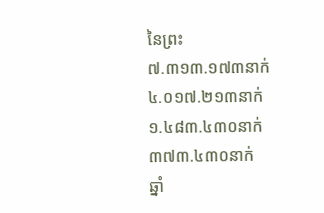នៃព្រះ
៧.៣១៣.១៧៣នាក់
៤.០១៧.២១៣នាក់
១.៤៨៣.៤៣០នាក់
៣៧៣.៤៣០នាក់
ឆ្នាំ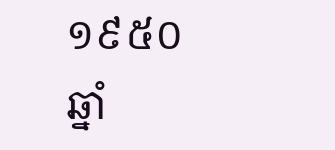១៩៥០ ឆ្នាំ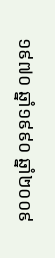១៩៧០ ឆ្នាំ១៩៩០ ឆ្នាំ២០០៩